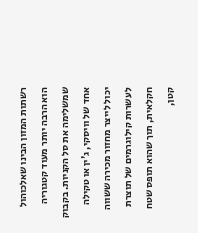רשתות המזון הבינו שאלכוהול הוא הרבה יותר מעוד קטגוריה שמשלימה את סל הקניות. בקבוק אחד של וויסקי, ג'ין או טקילה יכול לייצר מחזור מכירה ששווה לעשרות קילוגרמים של תוצרת חקלאית, תוך שהוא תופס שטח קטן,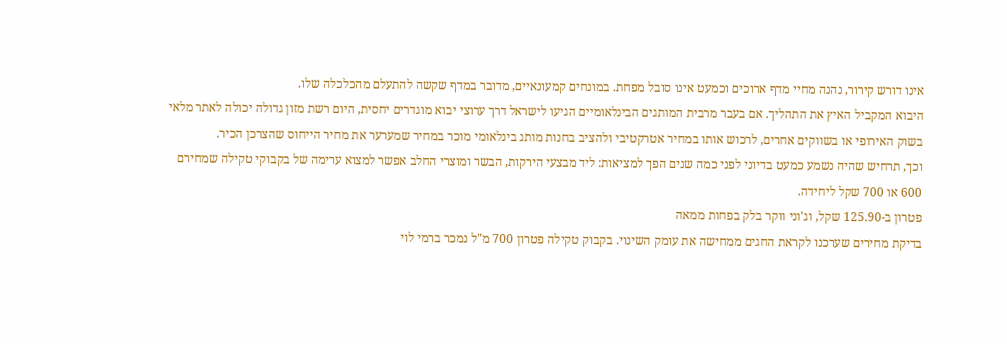אינו דורש קירור, נהנה מחיי מדף ארוכים וכמעט אינו סובל מפחת. במונחים קמעונאיים, מדובר במדף שקשה להתעלם מהכלכלה שלו.
היבוא המקביל האיץ את התהליך. אם בעבר מרבית המותגים הבינלאומיים הגיעו לישראל דרך ערוצי יבוא מוגדרים יחסית, היום רשת מזון גדולה יכולה לאתר מלאי בשוק האירופי או בשווקים אחרים, לרכוש אותו במחיר אטרקטיבי ולהציב בחנות מותג בינלאומי מוכר במחיר שמערער את מחיר הייחוס שהצרכן הכיר.
וכך, תרחיש שהיה נשמע כמעט בדיוני לפני כמה שנים הפך למציאות: ליד מבצעי הירקות, הבשר ומוצרי החלב אפשר למצוא ערימה של בקבוקי טקילה שמחירם 600 או 700 שקל ליחידה.
פטרון ב-125.90 שקל, וג'וני ווקר בלק בפחות ממאה
בדיקת מחירים שערכנו לקראת החגים ממחישה את עומק השינוי. בקבוק טקילה פטרון 700 מ"ל נמכר ברמי לוי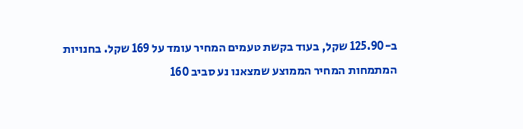ב-125.90 שקל, בעוד בקשת טעמים המחיר עומד על 169 שקל. בחנויות המתמחות המחיר הממוצע שמצאנו נע סביב 160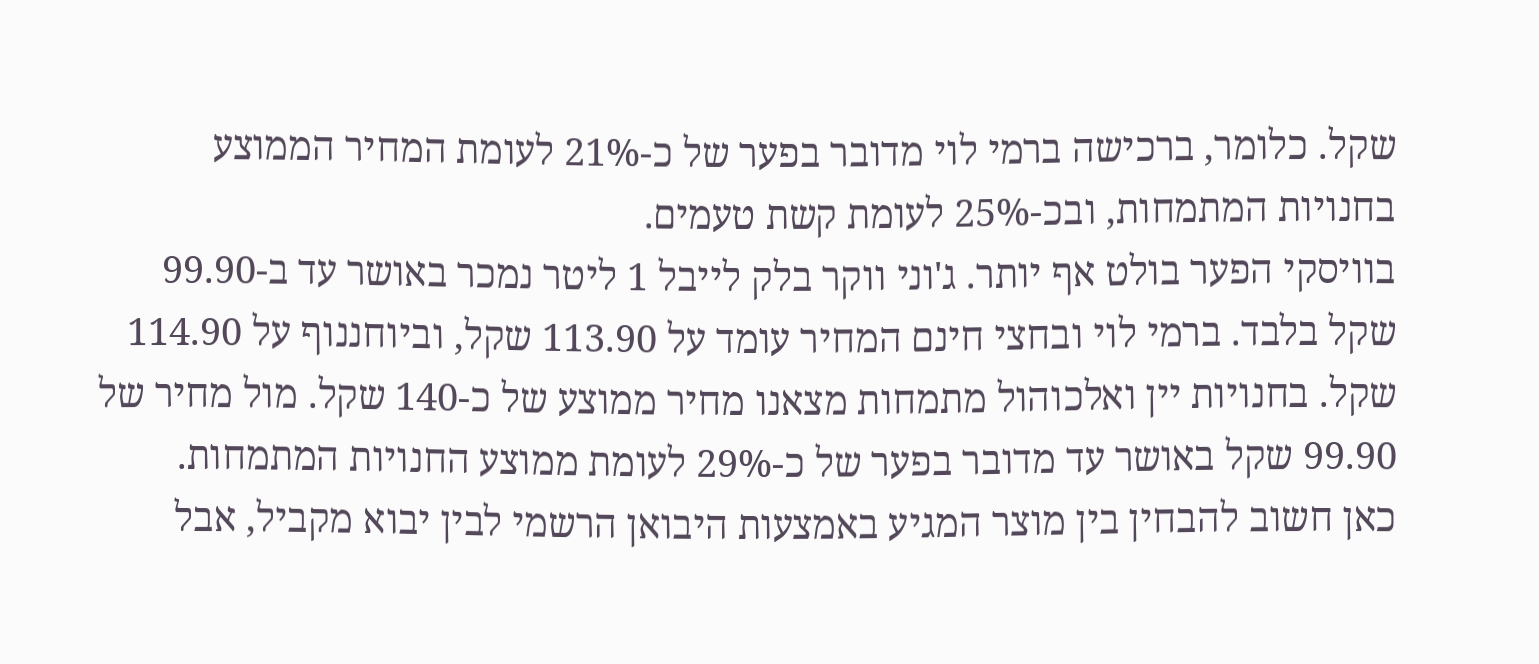שקל. כלומר, ברכישה ברמי לוי מדובר בפער של כ-21% לעומת המחיר הממוצע בחנויות המתמחות, ובכ-25% לעומת קשת טעמים.
בוויסקי הפער בולט אף יותר. ג'וני ווקר בלק לייבל 1 ליטר נמכר באושר עד ב-99.90 שקל בלבד. ברמי לוי ובחצי חינם המחיר עומד על 113.90 שקל, וביוחננוף על 114.90 שקל. בחנויות יין ואלכוהול מתמחות מצאנו מחיר ממוצע של כ-140 שקל. מול מחיר של 99.90 שקל באושר עד מדובר בפער של כ-29% לעומת ממוצע החנויות המתמחות.
כאן חשוב להבחין בין מוצר המגיע באמצעות היבואן הרשמי לבין יבוא מקביל, אבל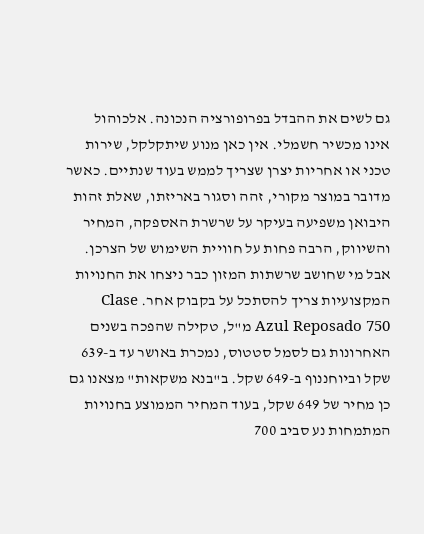גם לשים את ההבדל בפרופורציה הנכונה. אלכוהול אינו מכשיר חשמלי. אין כאן מנוע שיתקלקל, שירות טכני או אחריות יצרן שצריך לממש בעוד שנתיים. כאשר מדובר במוצר מקורי, זהה וסגור באריזתו, שאלת זהות היבואן משפיעה בעיקר על שרשרת האספקה, המחיר והשיווק, הרבה פחות על חוויית השימוש של הצרכן.
אבל מי שחושב שרשתות המזון כבר ניצחו את החנויות המקצועיות צריך להסתכל על בקבוק אחר. Clase Azul Reposado 750 מ"ל, טקילה שהפכה בשנים האחרונות גם לסמל סטטוס, נמכרת באושר עד ב-639 שקל וביוחננוף ב-649 שקל. ב"בנא משקאות" מצאנו גם כן מחיר של 649 שקל, בעוד המחיר הממוצע בחנויות המתמחות נע סביב 700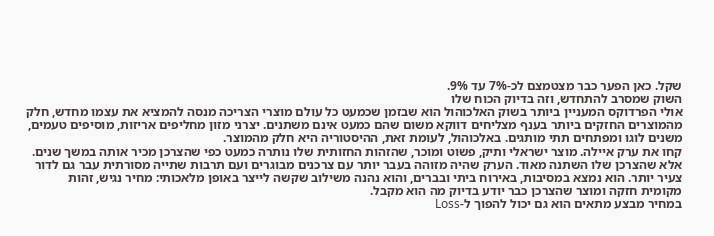שקל. כאן הפער כבר מצטמצם לכ-7% עד 9%.
השוק שמסרב להתחדש, וזה בדיוק הכוח שלו
אולי הפרדוקס המעניין ביותר בשוק האלכוהול הוא שבזמן שכמעט כל עולם מוצרי הצריכה מנסה להמציא את עצמו מחדש, חלק מהמוצרים החזקים ביותר בענף מצליחים דווקא משום שהם כמעט אינם משתנים. יצרני מזון מחליפים אריזות, מוסיפים טעמים, משנים לוגו ומפתחים תתי מותגים. באלכוהול, לעומת זאת, ההיסטוריה היא חלק מהמוצר.
קחו את ערק איילה. מוצר ישראלי ותיק, פשוט ומוכר, שהזהות החזותית שלו נותרה כמעט כפי שהצרכן מכיר אותה במשך שנים. אלא שהצרכן שלו השתנה מאוד. הערק שהיה מזוהה בעבר יותר עם צרכנים מבוגרים ועם תרבות שתייה מסורתית עבר גם לדור צעיר יותר. הוא נמצא במסיבות, באירוח ביתי ובברים, והוא נהנה משילוב שקשה לייצר באופן מלאכותי: מחיר נגיש, זהות מקומית חזקה ומוצר שהצרכן כבר יודע בדיוק מה הוא מקבל.
במחיר מבצע מתאים הוא גם יכול להפוך ל-Loss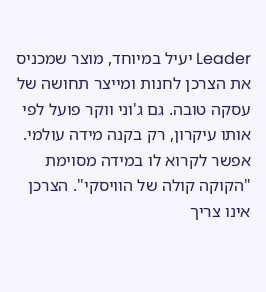Leader יעיל במיוחד, מוצר שמכניס את הצרכן לחנות ומייצר תחושה של עסקה טובה. גם ג'וני ווקר פועל לפי אותו עיקרון, רק בקנה מידה עולמי. אפשר לקרוא לו במידה מסוימת "הקוקה קולה של הוויסקי". הצרכן אינו צריך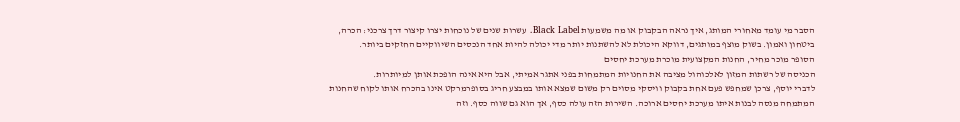הסבר מי עומד מאחורי המותג, איך נראה הבקבוק או מה משמעות Black Label. עשרות שנים של נוכחות יצרו קיצור דרך צרכני: הכרה, ביטחון ואמון. בשוק מוצף במותגים, דווקא היכולת לא להשתנות יותר מדי יכולה להיות אחד הנכסים השיווקיים החזקים ביותר.
הסופר מוכר מחיר, החנות המקצועית מוכרת מערכת יחסים
הכניסה של רשתות המזון לאלכוהול מציבה את החנויות המתמחות בפני אתגר אמיתי, אבל היא אינה הופכת אותן למיותרות.
לדברי יוסף, צרכן שמחפש פעם אחת בקבוק וויסקי מסוים רק משום שמצא אותו במבצע חריג בסופרמרקט אינו בהכרח אותו לקוח שהחנות המתמחה מנסה לבנות איתו מערכת יחסים ארוכה. השירות הזה עולה כסף, אך הוא גם שווה כסף. וזה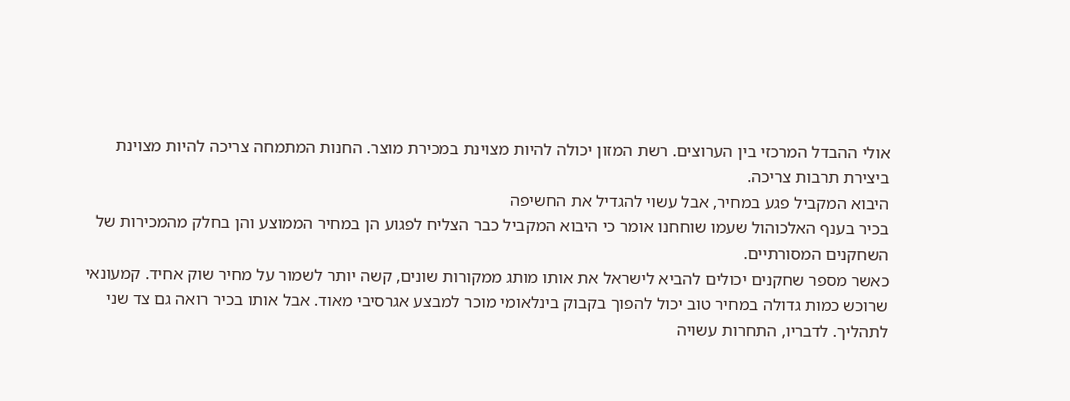אולי ההבדל המרכזי בין הערוצים. רשת המזון יכולה להיות מצוינת במכירת מוצר. החנות המתמחה צריכה להיות מצוינת ביצירת תרבות צריכה.
היבוא המקביל פגע במחיר, אבל עשוי להגדיל את החשיפה
בכיר בענף האלכוהול שעמו שוחחנו אומר כי היבוא המקביל כבר הצליח לפגוע הן במחיר הממוצע והן בחלק מהמכירות של השחקנים המסורתיים.
כאשר מספר שחקנים יכולים להביא לישראל את אותו מותג ממקורות שונים, קשה יותר לשמור על מחיר שוק אחיד. קמעונאי שרוכש כמות גדולה במחיר טוב יכול להפוך בקבוק בינלאומי מוכר למבצע אגרסיבי מאוד. אבל אותו בכיר רואה גם צד שני לתהליך. לדבריו, התחרות עשויה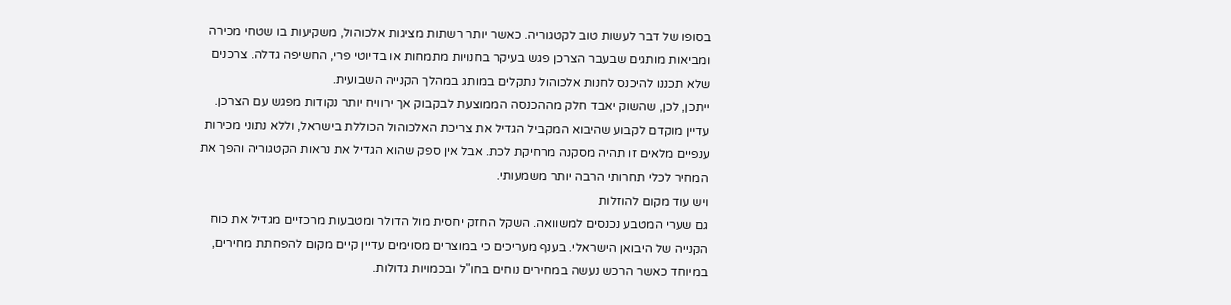בסופו של דבר לעשות טוב לקטגוריה. כאשר יותר רשתות מציגות אלכוהול, משקיעות בו שטחי מכירה ומביאות מותגים שבעבר הצרכן פגש בעיקר בחנויות מתמחות או בדיוטי פרי, החשיפה גדלה. צרכנים שלא תכננו להיכנס לחנות אלכוהול נתקלים במותג במהלך הקנייה השבועית.
ייתכן, לכן, שהשוק יאבד חלק מההכנסה הממוצעת לבקבוק אך ירוויח יותר נקודות מפגש עם הצרכן. עדיין מוקדם לקבוע שהיבוא המקביל הגדיל את צריכת האלכוהול הכוללת בישראל, וללא נתוני מכירות ענפיים מלאים זו תהיה מסקנה מרחיקת לכת. אבל אין ספק שהוא הגדיל את נראות הקטגוריה והפך את המחיר לכלי תחרותי הרבה יותר משמעותי.
ויש עוד מקום להוזלות
גם שערי המטבע נכנסים למשוואה. השקל החזק יחסית מול הדולר ומטבעות מרכזיים מגדיל את כוח הקנייה של היבואן הישראלי. בענף מעריכים כי במוצרים מסוימים עדיין קיים מקום להפחתת מחירים, במיוחד כאשר הרכש נעשה במחירים נוחים בחו"ל ובכמויות גדולות.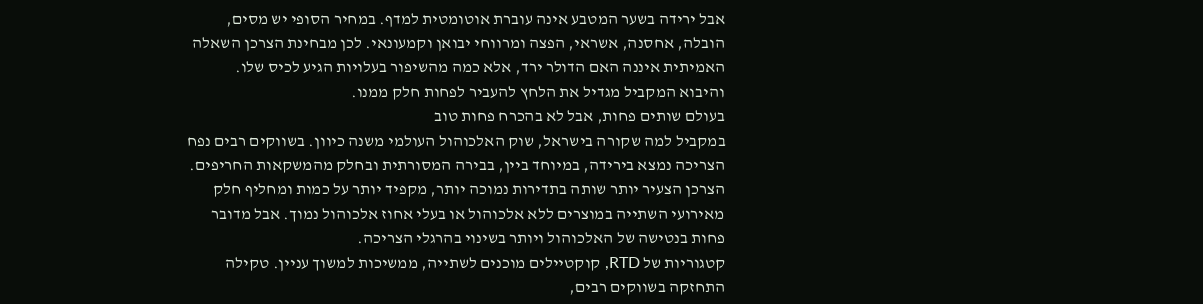אבל ירידה בשער המטבע אינה עוברת אוטומטית למדף. במחיר הסופי יש מסים, הובלה, אחסנה, אשראי, הפצה ומרווחי יבואן וקמעונאי. לכן מבחינת הצרכן השאלה האמיתית איננה האם הדולר ירד, אלא כמה מהשיפור בעלויות הגיע לכיס שלו.
והיבוא המקביל מגדיל את הלחץ להעביר לפחות חלק ממנו.
בעולם שותים פחות, אבל לא בהכרח פחות טוב
במקביל למה שקורה בישראל, שוק האלכוהול העולמי משנה כיוון. בשווקים רבים נפח הצריכה נמצא בירידה, במיוחד ביין, בבירה המסורתית ובחלק מהמשקאות החריפים. הצרכן הצעיר יותר שותה בתדירות נמוכה יותר, מקפיד יותר על כמות ומחליף חלק מאירועי השתייה במוצרים ללא אלכוהול או בעלי אחוז אלכוהול נמוך. אבל מדובר פחות בנטישה של האלכוהול ויותר בשינוי בהרגלי הצריכה.
קטגוריות של RTD, קוקטיילים מוכנים לשתייה, ממשיכות למשוך עניין. טקילה התחזקה בשווקים רבים,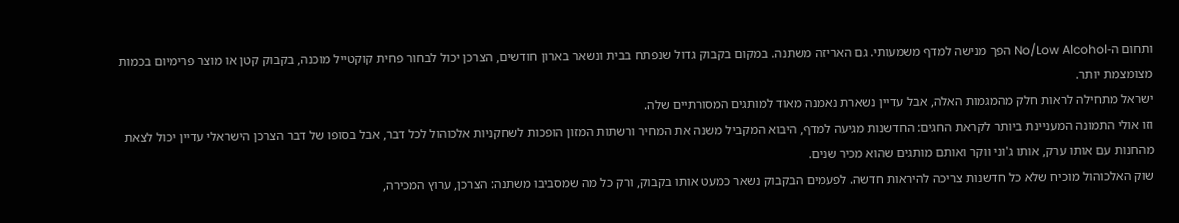ותחום ה-No/Low Alcohol הפך מנישה למדף משמעותי. גם האריזה משתנה. במקום בקבוק גדול שנפתח בבית ונשאר בארון חודשים, הצרכן יכול לבחור פחית קוקטייל מוכנה, בקבוק קטן או מוצר פרימיום בכמות מצומצמת יותר.
ישראל מתחילה לראות חלק מהמגמות האלה, אבל עדיין נשארת נאמנה מאוד למותגים המסורתיים שלה.
וזו אולי התמונה המעניינת ביותר לקראת החגים: החדשנות מגיעה למדף, היבוא המקביל משנה את המחיר ורשתות המזון הופכות לשחקניות אלכוהול לכל דבר, אבל בסופו של דבר הצרכן הישראלי עדיין יכול לצאת מהחנות עם אותו ערק, אותו ג'וני ווקר ואותם מותגים שהוא מכיר שנים.
שוק האלכוהול מוכיח שלא כל חדשנות צריכה להיראות חדשה. לפעמים הבקבוק נשאר כמעט אותו בקבוק, ורק כל מה שמסביבו משתנה: הצרכן, ערוץ המכירה,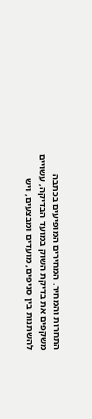התחרות והמחיר. המחירים המופיעים בכתבה משקפים את בדיקת השוק במועד הבדיקה, עשויים להשתנות בין סניפים, מועדים ומבצעים, ויש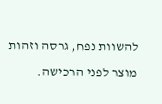להשוות נפח, גרסה וזהות מוצר לפני הרכישה.